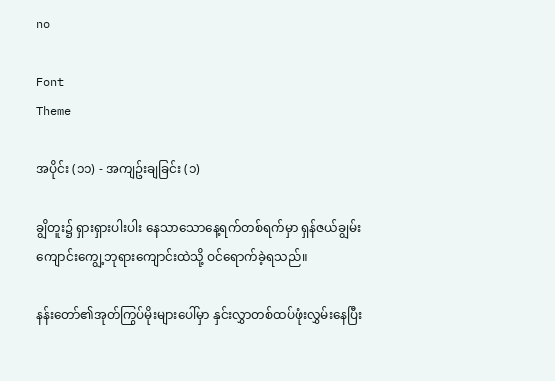no

Font
Theme

အပိုင်း (၁၁) - အကျဥ်းချခြင်း (၁)

ချွိတူး၌ ရှားရှားပါးပါး နေသာသောနေ့ရက်တစ်ရက်မှာ ရှန်ဇယ်ချွမ်း ကျောင်းကျွေ့ဘုရားကျောင်းထဲသို့ ဝင်ရောက်ခဲ့ရသည်။

နန်းတော်၏အုတ်ကြွပ်မိုးများပေါ်မှာ နှင်းလွှာတစ်ထပ်ဖုံးလွှမ်းနေပြီး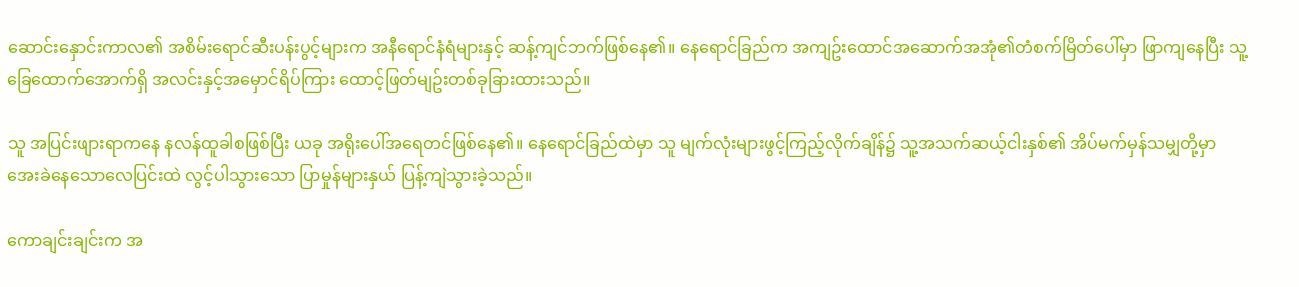ဆောင်းနှောင်းကာလ၏ အစိမ်းရောင်ဆီးပန်းပွင့်များက အနီရောင်နံရံများနှင့် ဆန့်ကျင်ဘက်ဖြစ်နေ၏။ နေရောင်ခြည်က အကျဥ်းထောင်အဆောက်အအုံ၏တံစက်မြိတ်ပေါ်မှာ ဖြာကျနေပြီး သူ့ခြေထောက်အောက်ရှိ အလင်းနှင့်အမှောင်ရိပ်ကြား ထောင့်ဖြတ်မျဥ်းတစ်ခုခြားထားသည်။

သူ အပြင်းဖျားရာကနေ နလန်ထူခါစဖြစ်ပြီး ယခု အရိုးပေါ်အရေတင်ဖြစ်နေ၏။ နေရောင်ခြည်ထဲမှာ သူ မျက်လုံးများဖွင့်ကြည့်လိုက်ချိန်၌ သူ့အသက်ဆယ့်ငါးနှစ်၏ အိပ်မက်မှန်သမျှတို့မှာ အေးခဲနေသောလေပြင်းထဲ လွင့်ပါသွားသော ပြာမှုန်များနှယ် ပြန့်ကျဲသွားခဲ့သည်။

ကောချင်းချင်းက အ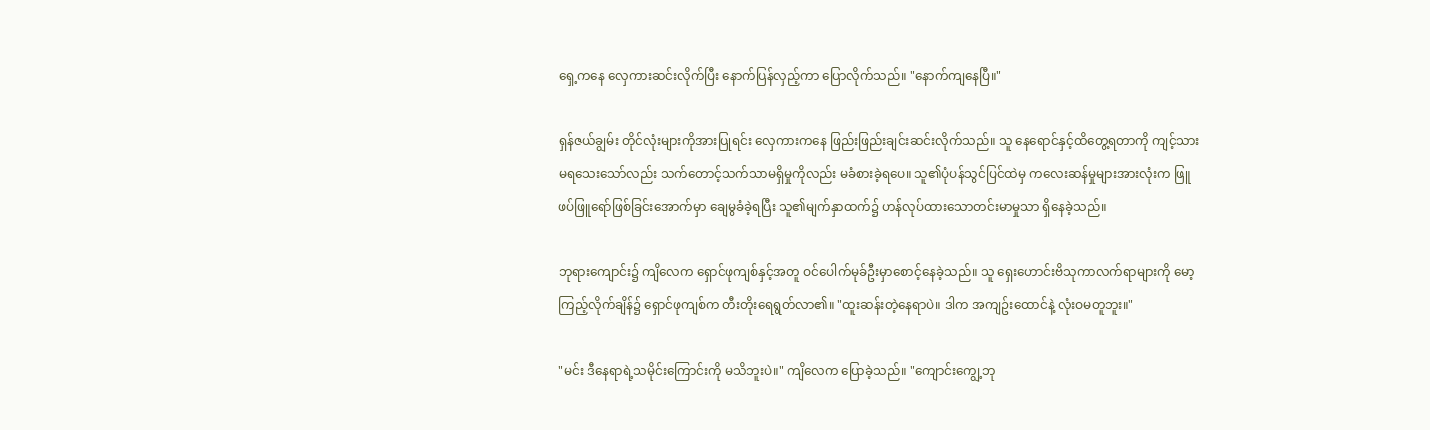ရှေ့ကနေ လှေကားဆင်းလိုက်ပြီး နောက်ပြန်လှည့်ကာ ပြောလိုက်သည်။ "နောက်ကျနေပြီ။"

ရှန်ဇယ်ချွမ်း တိုင်လုံးများကိုအားပြုရင်း လှေကားကနေ ဖြည်းဖြည်းချင်းဆင်းလိုက်သည်။ သူ နေရောင်နှင့်ထိတွေ့ရတာကို ကျင့်သားမရသေးသော်လည်း သက်တောင့်သက်သာမရှိမှုကိုလည်း မခံစားခဲ့ရပေ။ သူ၏ပုံပန်သွင်ပြင်ထဲမှ ကလေးဆန်မှုများအားလုံးက ဖြူဖပ်ဖြူရော်ဖြစ်ခြင်းအောက်မှာ ချေမွခံခဲ့ရပြီး သူ၏မျက်နှာထက်၌ ဟန်လုပ်ထားသောတင်းမာမှုသာ ရှိနေခဲ့သည်။

ဘုရားကျောင်း၌ ကျိလေက ရှောင်ဖုကျစ်နှင့်အတူ ဝင်ပေါက်မုခ်ဦးမှာစောင့်နေခဲ့သည်။ သူ ရှေးဟောင်းဗိသုကာလက်ရာများကို မော့ကြည့်လိုက်ချိန်၌ ရှောင်ဖုကျစ်က တီးတိုးရေရွတ်လာ၏။ "ထူးဆန်းတဲ့နေရာပဲ။ ဒါက အကျဥ်းထောင်နဲ့ လုံးဝမတူဘူး။"

"မင်း ဒီနေရာရဲ့သမိုင်းကြောင်းကို မသိဘူးပဲ။" ကျိလေက ပြောခဲ့သည်။ "ကျောင်းကျွေ့ဘု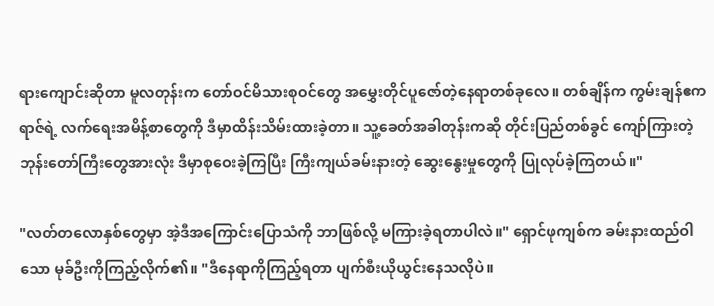ရားကျောင်းဆိုတာ မူလတုန်းက တော်ဝင်မိသားစုဝင်တွေ အမွှေးတိုင်ပူဇော်တဲ့နေရာတစ်ခုလေ။ တစ်ချိန်က ကွမ်းချန်ဧကရာဇ်ရဲ့ လက်ရေးအမိန့်စာတွေကို ဒီမှာထိန်းသိမ်းထားခဲ့တာ။ သူ့ခေတ်အခါတုန်းကဆို တိုင်းပြည်တစ်ခွင် ကျော်ကြားတဲ့ဘုန်းတော်ကြီးတွေအားလုံး ဒီမှာစုဝေးခဲ့ကြပြီး ကြီးကျယ်ခမ်းနားတဲ့ ဆွေးနွေးမှုတွေကို ပြုလုပ်ခဲ့ကြတယ်။"

"လတ်တလောနှစ်တွေမှာ အဲ့ဒီအကြောင်းပြောသံကို ဘာဖြစ်လို့ မကြားခဲ့ရတာပါလဲ။" ရှောင်ဖုကျစ်က ခမ်းနားထည်ဝါသော မုခ်ဦးကိုကြည့်လိုက်၏။ "ဒီနေရာကိုကြည့်ရတာ ပျက်စီးယိုယွင်းနေသလိုပဲ။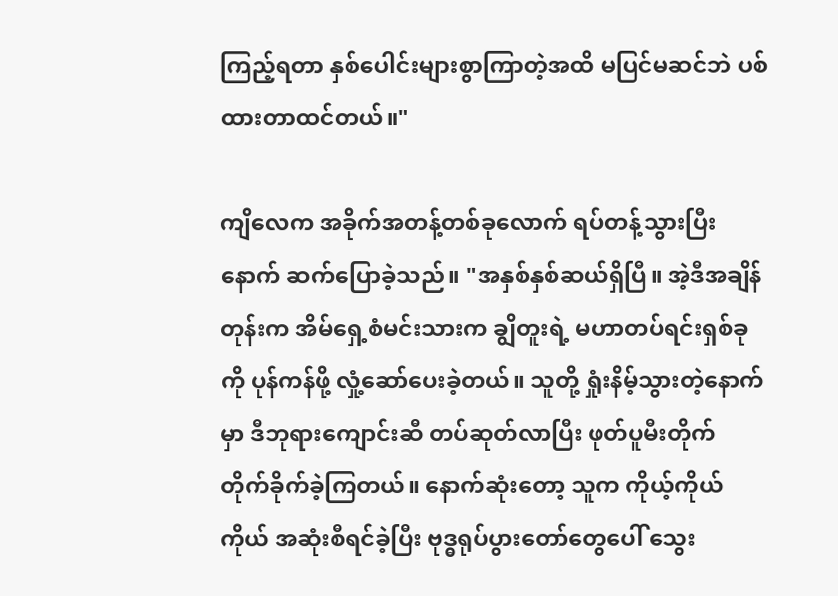ကြည့်ရတာ နှစ်ပေါင်းများစွာကြာတဲ့အထိ မပြင်မဆင်ဘဲ ပစ်ထားတာထင်တယ်။"

ကျိလေက အခိုက်အတန့်တစ်ခုလောက် ရပ်တန့်သွားပြီးနောက် ဆက်ပြောခဲ့သည်။ "အနှစ်နှစ်ဆယ်ရှိပြီ။ အဲ့ဒီအချိန်တုန်းက အိမ်ရှေ့စံမင်းသားက ချွိတူးရဲ့ မဟာတပ်ရင်းရှစ်ခုကို ပုန်ကန်ဖို့ လှုံ့ဆော်ပေးခဲ့တယ်။ သူတို့ ရှုံးနိမ့်သွားတဲ့နောက်မှာ ဒီဘုရားကျောင်းဆီ တပ်ဆုတ်လာပြီး ဖုတ်ပူမီးတိုက် တိုက်ခိုက်ခဲ့ကြတယ်။ နောက်ဆုံးတော့ သူက ကိုယ့်ကိုယ်ကိုယ် အဆုံးစီရင်ခဲ့ပြီး ဗုဒ္ဓရုပ်ပွားတော်တွေပေါ် သွေး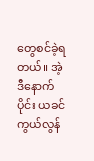တွေစင်ခဲ့ရတယ်။ အဲ့ဒီနောက်ပိုင်း ယခင်ကွယ်လွန်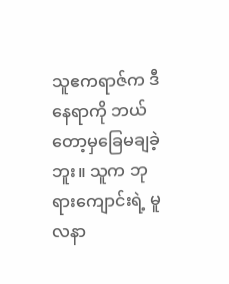သူဧကရာဇ်က ဒီနေရာကို ဘယ်တော့မှခြေမချခဲ့ဘူး။ သူက ဘုရားကျောင်းရဲ့ မူလနာ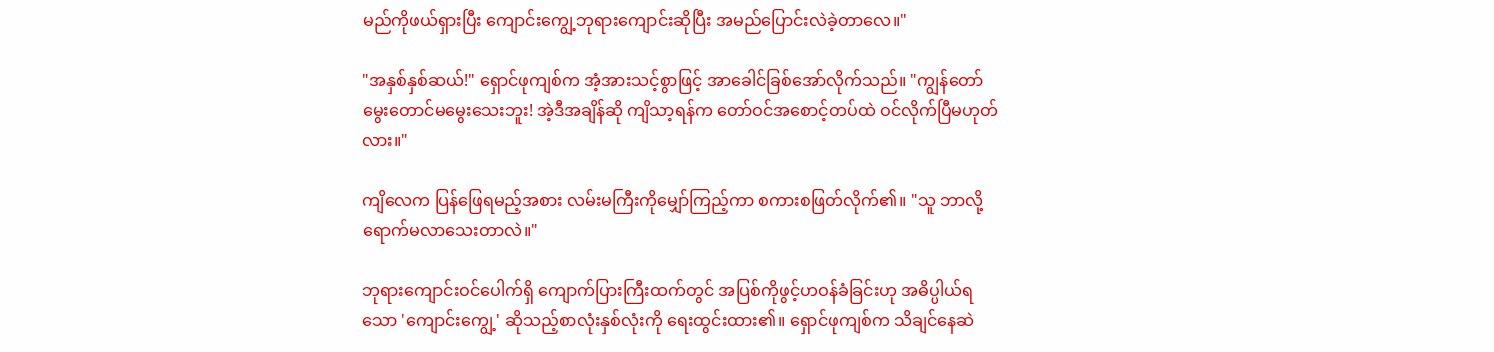မည်ကိုဖယ်ရှားပြီး ကျောင်းကျွေ့ဘုရားကျောင်းဆိုပြီး အမည်ပြောင်းလဲခဲ့တာလေ။"

"အနှစ်နှစ်ဆယ်!" ရှောင်ဖုကျစ်က အံ့အားသင့်စွာဖြင့် အာခေါင်ခြစ်အော်လိုက်သည်။ "ကျွန်တော် မွေးတောင်မမွေးသေးဘူး! အဲ့ဒီအချိန်ဆို ကျိသာ့ရန်က တော်ဝင်အစောင့်တပ်ထဲ ဝင်လိုက်ပြီမဟုတ်လား။"

ကျိလေက ပြန်ဖြေရမည့်အစား လမ်းမကြီးကိုမျှော်ကြည့်ကာ စကားစဖြတ်လိုက်၏။ "သူ ဘာလို့ ရောက်မလာသေးတာလဲ။"

ဘုရားကျောင်းဝင်ပေါက်ရှိ ကျောက်ပြားကြီးထက်တွင် အပြစ်ကိုဖွင့်ဟဝန်ခံခြင်းဟု အဓိပ္ပါယ်ရသော 'ကျောင်းကျွေ့' ဆိုသည့်စာလုံးနှစ်လုံးကို ရေးထွင်းထား၏။ ရှောင်ဖုကျစ်က သိချင်နေဆဲ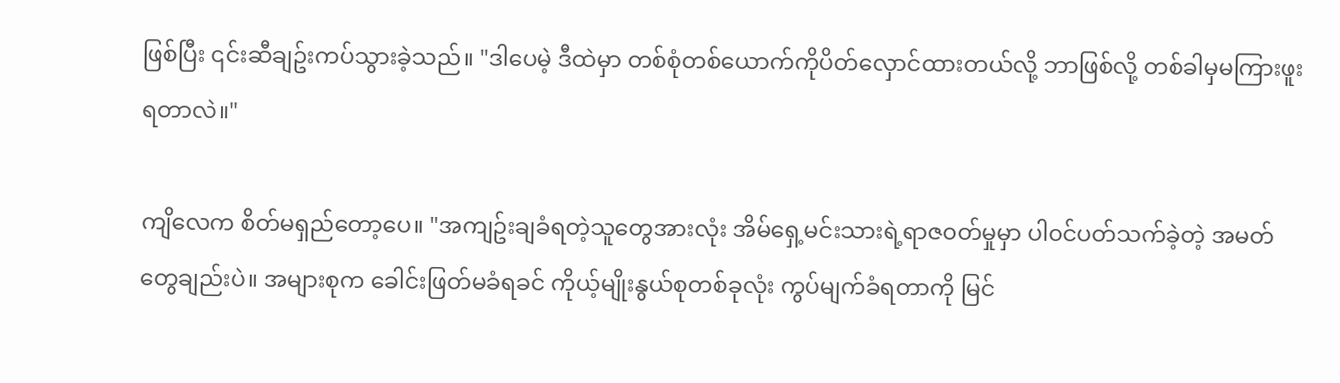ဖြစ်ပြီး ၎င်းဆီချဥ်းကပ်သွားခဲ့သည်။ "ဒါပေမဲ့ ဒီထဲမှာ တစ်စုံတစ်ယောက်ကိုပိတ်လှောင်ထားတယ်လို့ ဘာဖြစ်လို့ တစ်ခါမှမကြားဖူးရတာလဲ။"

ကျိလေက စိတ်မရှည်တော့ပေ။ "အကျဥ်းချခံရတဲ့သူတွေအားလုံး အိမ်ရှေ့မင်းသားရဲ့ရာဇ၀တ်မှုမှာ ပါ၀င်ပတ်သက်ခဲ့တဲ့ အမတ်တွေချည်းပဲ။ အများစုက ခေါင်းဖြတ်မခံရခင် ကိုယ့်မျိုးနွယ်စုတစ်ခုလုံး ကွပ်မျက်ခံရတာကို မြင်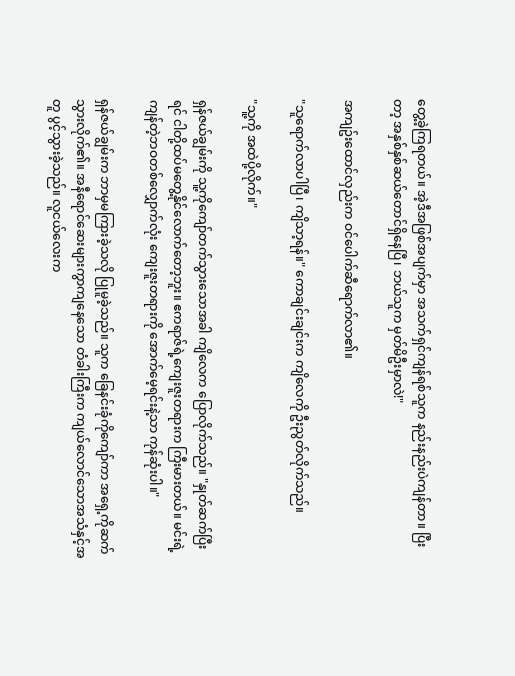တွေ့ခဲ့ကြရတယ်။ အဲ့ဒီအဖြစ်အပျက်မှာ အသက်ရှင်ကျန်ရစ်သူက နည်းနည်းပဲကျန်တာ။ ပြီးတာ့ အနှစ်နှစ်ဆယ်တောင်ရှိနေပြီ၊ ဘယ်သူက မှတ်မိဦးမှာလဲ!"

အကျဥ်းထောင်လှည်းက ဝင်ပေါက်ဆီရောက်လာ၏။

"သူရောက်လာပါပြီ၊ ကျိသာ့ရန်။" ကောချင်းချင်းက ကျိလေကို ဦးညွတ်လိုက်သည်။

"သူ့ကို အထဲပို့လိုက်။"

ရှန်ဇယ်ချွမ်းကို သူ့ကိုကျော်တက်သွားသောအခါ ကျိလေက ပြောလိုက်သည်။ "နှုတ်ဆက်ပြီးရင် ငါတို့ထပ်မတွေ့နိုင်လောက်တော့ဘူး။ ဧကရာဇ်ရဲ့ကျေးဇူးတရားက ကြီးမားတယ်။ မင်းရဲ့ကျန်တဲ့ဘဝတစ်လျှောက်လုံး ကျေးဇူးတရားကို အောက်မေ့ရင်းနဲ့သာ ကုန်ဆုံးပါ။"

ရှန်ဇယ်ချွမ်းက ဘာမှမကြားခဲ့သလို ပြုမူခဲ့သည်။ သူက ခြေနင်းခုံကိုကျော်ကာ အရှေ့ကိုဆက်သွားလိုက်၏။ အနီရောင်ဆေးများကွာကျနေသော တံခါးကြီးက ကျယ်လောင်သောအသံနှင့်အတူ ပွင့်သွားခဲ့သည်။ လူငယ်လေးက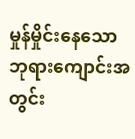မှုန်မှိုင်းနေသော ဘုရားကျောင်းအတွင်း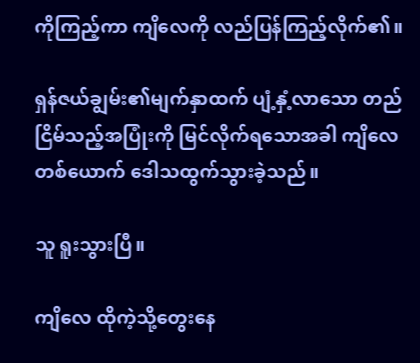ကိုကြည့်ကာ ကျိလေကို လည်ပြန်ကြည့်လိုက်၏။

ရှန်ဇယ်ချွမ်း၏မျက်နှာထက် ပျံ့နှံ့လာသော တည်ငြိမ်သည့်အပြုံးကို မြင်လိုက်ရသောအခါ ကျိလေတစ်ယောက် ဒေါသထွက်သွားခဲ့သည်။

သူ ရူးသွားပြီ။

ကျိလေ ထိုကဲ့သို့တွေးနေ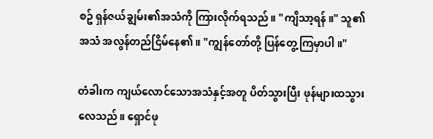စဥ် ရှန်ဇယ်ချွမ်း၏အသံကို ကြားလိုက်ရသည်။ "ကျိသာ့ရန်။" သူ၏အသံ အလွန်တည်ငြိမ်နေ၏။ "ကျွန်တော်တို့ ပြန်တွေ့ကြမှာပါ။"

တံခါးက ကျယ်လောင်သောအသံနှင့်အတူ ပိတ်သွားပြီး ဖုန်များထသွားလေသည်။ ရှောင်ဖု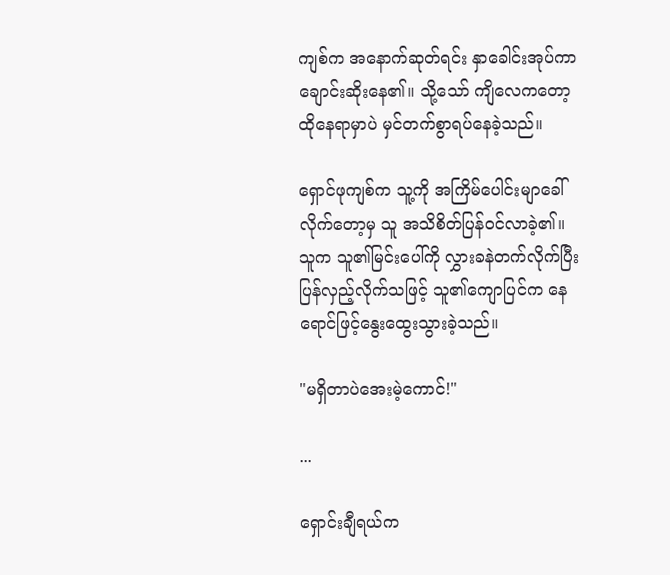ကျစ်က အနောက်ဆုတ်ရင်း နှာခေါင်းအုပ်ကာ ချောင်းဆိုးနေ၏။ သို့သော် ကျိလေကတော့ ထိုနေရာမှာပဲ မှင်တက်စွာရပ်နေခဲ့သည်။

ရှောင်ဖုကျစ်က သူ့ကို အကြိမ်ပေါင်းမျာခေါ်လိုက်တော့မှ သူ အသိစိတ်ပြန်ဝင်လာခဲ့၏။ သူက သူ၏မြင်းပေါ်ကို လွှားခနဲတက်လိုက်ပြီး ပြန်လှည့်လိုက်သဖြင့် သူ၏ကျောပြင်က နေရောင်ဖြင့်နွေးထွေးသွားခဲ့သည်။

"မရှိတာပဲအေးမဲ့ကောင်!"

...

ရှောင်းချီရယ်က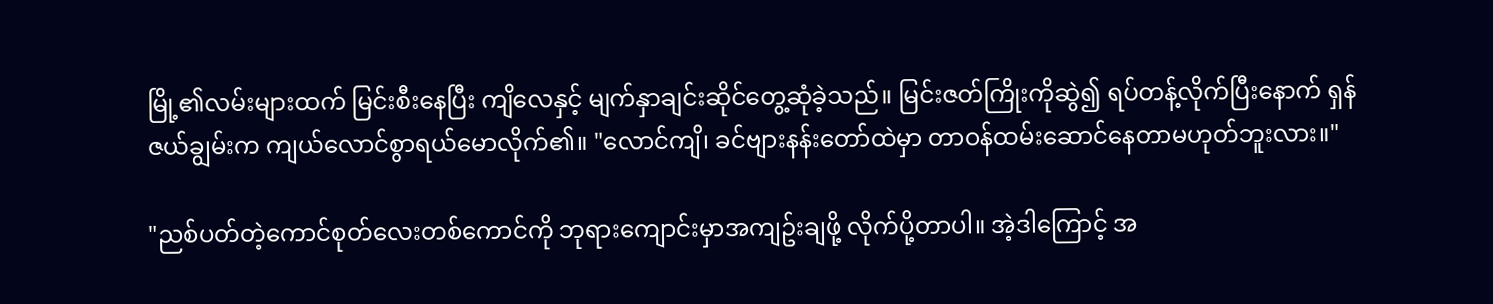မြို့၏လမ်းများထက် မြင်းစီးနေပြီး ကျိလေနှင့် မျက်နှာချင်းဆိုင်တွေ့ဆုံခဲ့သည်။ မြင်းဇတ်ကြိုးကိုဆွဲ၍ ရပ်တန့်လိုက်ပြီးနောက် ရှန်ဇယ်ချွမ်းက ကျယ်လောင်စွာရယ်မောလိုက်၏။ "လောင်ကျိ၊ ခင်ဗျားနန်းတော်ထဲမှာ တာဝန်ထမ်းဆောင်နေတာမဟုတ်ဘူးလား။"

"ညစ်ပတ်တဲ့ကောင်စုတ်လေးတစ်ကောင်ကို ဘုရားကျောင်းမှာအကျဥ်းချဖို့ လိုက်ပို့တာပါ။ အဲ့ဒါကြောင့် အ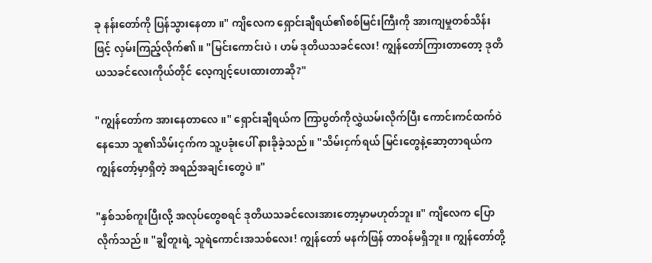ခု နန်းတော်ကို ပြန်သွားနေတာ။" ကျိလေက ရှောင်းချီရယ်၏စစ်မြင်းကြီးကို အားကျမှုတစ်သိန်းဖြင့် လှမ်းကြည့်လိုက်၏။ "မြင်းကောင်းပဲ၊ ဟမ် ဒုတိယသခင်လေး! ကျွန်တော်ကြားတာတော့ ဒုတိယသခင်လေးကိုယ်တိုင် လေ့ကျင့်ပေးထားတာဆို?"

"ကျွန်တော်က အားနေတာလေ။" ရှောင်းချီရယ်က ကြာပွတ်ကိုလွှဲယမ်းလိုက်ပြီး ကောင်းကင်ထက်ဝဲနေသော သူ၏သိမ်းငှက်က သူ့ပခုံးပေါ် နားခိုခဲ့သည်။ "သိမ်းငှက်ရယ် မြင်းတွေနဲ့ဆော့တာရယ်က ကျွန်တော့်မှာရှိတဲ့ အရည်အချင်းတွေပဲ။"

"နှစ်သစ်ကူးပြီးလို့ အလုပ်တွေစရင် ဒုတိယသခင်လေးအားတော့မှာမဟုတ်ဘူး။" ကျိလေက ပြောလိုက်သည်။ "ချွိတူးရဲ့ သူရဲကောင်းအသစ်လေး! ကျွန်တော် မနက်ဖြန် တာဝန်မရှိဘူး။ ကျွန်တော်တို့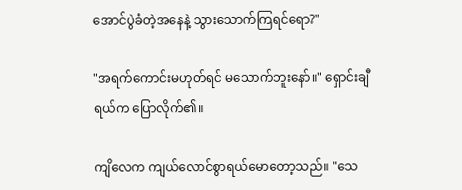အောင်ပွဲခံတဲ့အနေနဲ့ သွားသောက်ကြရင်ရော?"

"အရက်ကောင်းမဟုတ်ရင် မသောက်ဘူးနော်။" ရှောင်းချီရယ်က ပြောလိုက်၏။

ကျိလေက ကျယ်လောင်စွာရယ်မောတော့သည်။ "သေ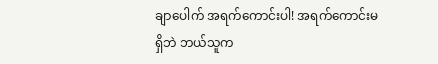ချာပေါက် အရက်ကောင်းပါ! အရက်ကောင်းမရှိဘဲ ဘယ်သူက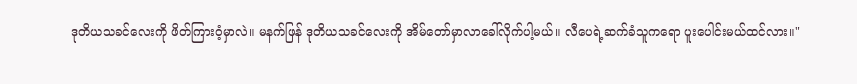ဒုတိယသခင်လေးကို ဖိတ်ကြားဝံ့မှာလဲ။ မနက်ဖြန် ဒုတိယသခင်လေးကို အိမ်တော်မှာလာခေါ်လိုက်ပါ့မယ်။ လီပေရဲ့ဆက်ခံသူကရော ပူးပေါင်းမယ်ထင်လား။"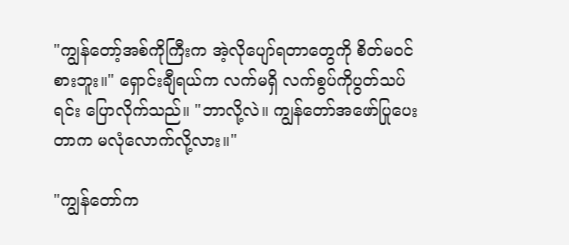"ကျွန်တော့်အစ်ကိုကြီးက အဲ့လိုပျော်ရတာတွေကို စိတ်မဝင်စားဘူး။" ရှောင်းချီရယ်က လက်မရှိ လက်စွပ်ကိုပွတ်သပ်ရင်း ပြောလိုက်သည်။ "ဘာလို့လဲ။ ကျွန်တော်အဖော်ပြုပေးတာက မလုံလောက်လို့လား။"

"ကျွန်တော်က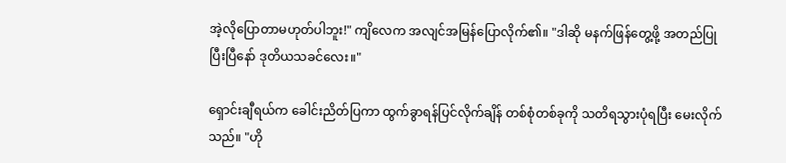အဲ့လိုပြောတာမဟုတ်ပါဘူး!" ကျိလေက အလျင်အမြန်ပြောလိုက်၏။ "ဒါဆို မနက်ဖြန်တွေ့ဖို့ အတည်ပြုပြီးပြီနော် ဒုတိယသခင်လေး။"

ရှောင်းချီရယ်က ခေါင်းညိတ်ပြကာ ထွက်ခွာရန်ပြင်လိုက်ချိန် တစ်စုံတစ်ခုကို သတိရသွားပုံရပြီး မေးလိုက်သည်။ "ဟို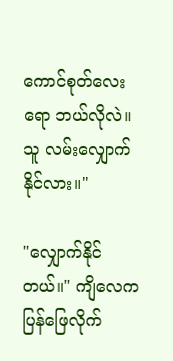ကောင်စုတ်လေးရော ဘယ်လိုလဲ။ သူ လမ်းလျှောက်နိုင်လား။"

"လျှောက်နိုင်တယ်။" ကျိလေက ပြန်ဖြေလိုက်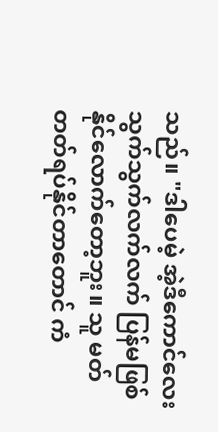သည်။ "ဒါပေမဲ့ အဲ့ဒီကောင်လေး သွက်သွက်လက်လက် ပြန်မဖြစ်နိုင်လောက်တော့ဘူး။ သူ မတ်တတ်ရပ်နိုင်တာတောင် ကံ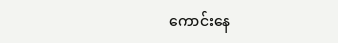ကောင်းနေ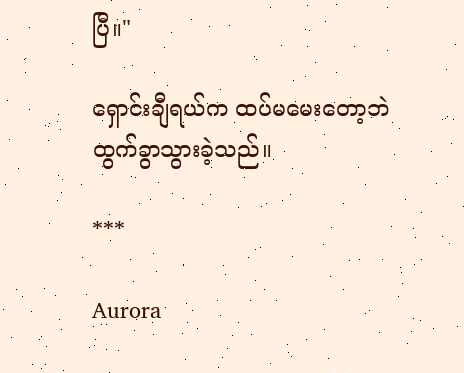ပြီ။"

ရှောင်းချီရယ်က ထပ်မမေးတော့ဘဲ ထွက်ခွာသွားခဲ့သည်။

***

Aurora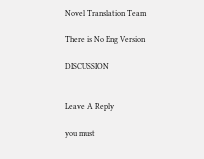Novel Translation Team

There is No Eng Version

DISCUSSION


Leave A Reply

you must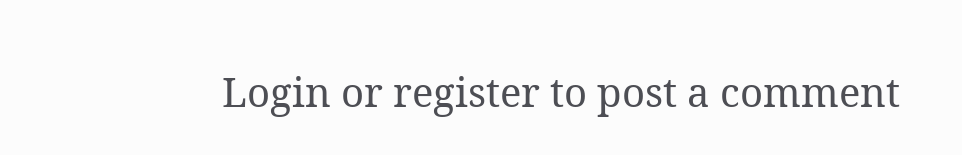Login or register to post a comment